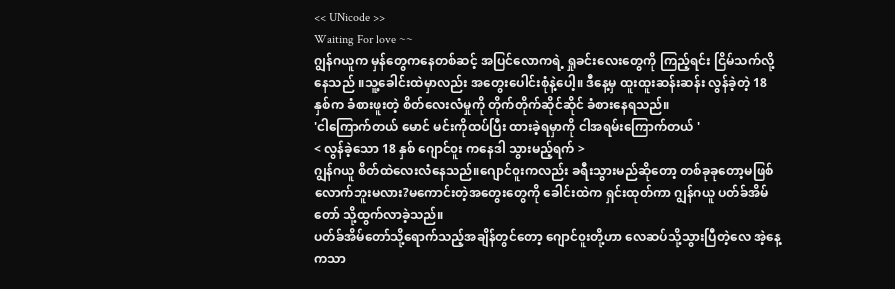<< UNicode >>
Waiting For love ~~
ဂျွန်ဂယူက မှန်တွေကနေတစ်ဆင့် အပြင်လောကရဲ့ ရှုခင်းလေးတွေကို ကြည့်ရင်း ငြိမ်သက်လို့နေသည် ။သူ့ခေါင်းထဲမှာလည်း အတွေးပေါင်းစုံနဲ့ပေါ့။ ဒီနေ့မှ ထူးထူးဆန်းဆန်း လွန်ခဲ့တဲ့ 18နှစ်က ခံစားဖူးတဲ့ စိတ်လေးလံမှုကို တိုက်တိုက်ဆိုင်ဆိုင် ခံစားနေရသည်။
'ငါကြောက်တယ် မောင် မင်းကိုထပ်ပြီး ထားခဲ့ရမှာကို ငါအရမ်းကြောက်တယ် '
< လွန်ခဲ့သော 18 နှစ် ဂျောင်၀ူး ကနေဒါ သွားမည့်ရက် >
ဂျွန်ဂယူ စိတ်ထဲလေးလံနေသည်။ဂျောင်၀ူးကလည်း ခရီးသွားမည်ဆိုတော့ တစ်ခုခုတော့မဖြစ်လောက်ဘူးမလား?မကောင်းတဲ့အတွေးတွေကို ခေါင်းထဲက ရှင်းထုတ်ကာ ဂျွန်ဂယူ ပတ်ခ်အိမ်တော် သို့ထွက်လာခဲ့သည်။
ပတ်ခ်အိမ်တော်သို့ရောက်သည့်အချိန်တွင်တော့ ဂျောင်၀ူးတို့ဟာ လေဆပ်သို့သွားပြီတဲ့လေ အဲ့နေ့ကသာ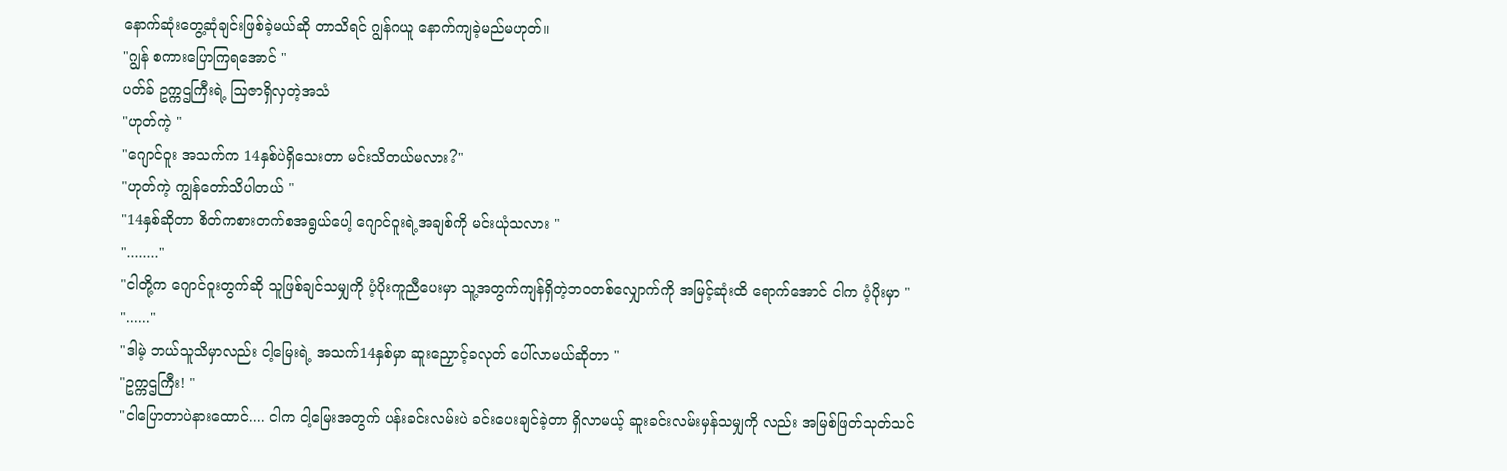နောက်ဆုံးတွေ့ဆုံချင်းဖြစ်ခဲ့မယ်ဆို တာသိရင် ဂျွန်ဂယူ နောက်ကျခဲ့မည်မဟုတ်။
"ဂျွန် စကားပြောကြရအောင် "
ပတ်ခ် ဥက္ကဌကြီးရဲ့ သြဇာရှိလှတဲ့အသံ
"ဟုတ်ကဲ့ "
"ဂျောင်၀ူး အသက်က 14နှစ်ပဲရှိသေးတာ မင်းသိတယ်မလား?"
"ဟုတ်ကဲ့ ကျွန်တော်သိပါတယ် "
"14နှစ်ဆိုတာ စိတ်ကစားတက်စအရွယ်ပေါ့ ဂျောင်၀ူးရဲ့အချစ်ကို မင်းယုံသလား "
"........"
"ငါတို့က ဂျောင်၀ူးတွက်ဆို သူဖြစ်ချင်သမျှကို ပံ့ပိုးကူညီပေးမှာ သူ့အတွက်ကျန်ရှိတဲ့ဘ၀တစ်လျှောက်ကို အမြင့်ဆုံးထိ ရောက်အောင် ငါက ပံ့ပိုးမှာ "
"......"
"ဒါမဲ့ ဘယ်သူသိမှာလည်း ငါ့မြေးရဲ့ အသက်14နှစ်မှာ ဆူးညှောင့်ခလုတ် ပေါ်လာမယ်ဆိုတာ "
"ဥက္ကဌကြီး! "
"ငါပြောတာပဲနားထောင်.... ငါက ငါ့မြေးအတွက် ပန်းခင်းလမ်းပဲ ခင်းပေးချင်ခဲ့တာ ရှိလာမယ့် ဆူးခင်းလမ်းမှန်သမျှကို လည်း အမြစ်ဖြတ်သုတ်သင်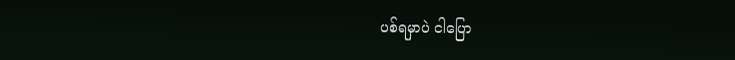ပစ်ရမှာပဲ ငါပြော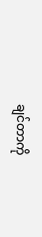ချင်တာကို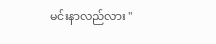မင်းနာလည်လား "